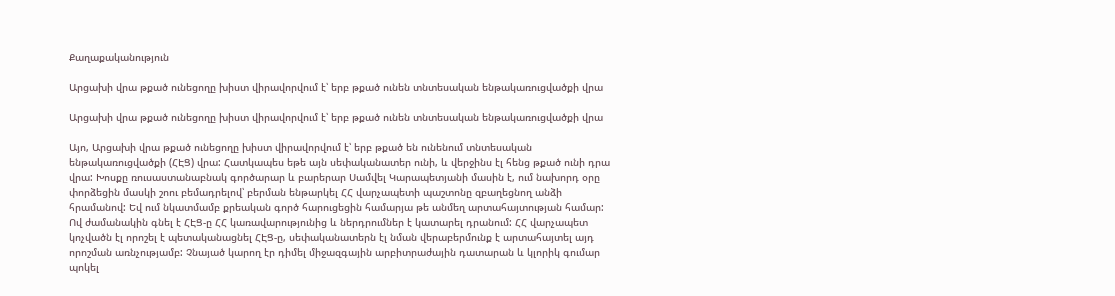Քաղաքականություն

Արցախի վրա թքած ունեցողը խիստ վիրավորվում է՝ երբ թքած ունեն տնտեսական ենթակառուցվածքի վրա

Արցախի վրա թքած ունեցողը խիստ վիրավորվում է՝ երբ թքած ունեն տնտեսական ենթակառուցվածքի վրա

Այո, Արցախի վրա թքած ունեցողը խիստ վիրավորվում է՝ երբ թքած են ունենում տնտեսական ենթակառուցվածքի (ՀԷՑ) վրա: Հատկապես եթե այն սեփականատեր ունի, և վերջինս էլ հենց թքած ունի դրա վրա: Խոսքը ռուսաստանաբնակ գործարար և բարերար Սամվել Կարապետյանի մասին է, ում նախորդ օրը փորձեցին մասկի շոու բեմադրելով՝ բերման ենթարկել ՀՀ վարչապետի պաշտոնը զբաղեցնող անձի հրամանով: Եվ ում նկատմամբ քրեական գործ հարուցեցին համարյա թե անմեղ արտահայտության համար: Ով ժամանակին գնել է ՀԷՑ-ը ՀՀ կառավարությունից և ներդրումներ է կատարել դրանում: ՀՀ վարչապետ կոչվածն էլ որոշել է պետականացնել ՀԷՑ-ը, սեփականատերն էլ նման վերաբերմունք է արտահայտել այդ որոշման առնչությամբ: Չնայած կարող էր դիմել միջազգային արբիտրաժային դատարան և կլորիկ գումար պոկել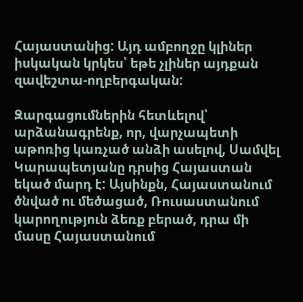Հայաստանից: Այդ ամբողջը կլիներ իսկական կրկես՝ եթե չլիներ այդքան զավեշտա-ողբերգական:

Զարգացումներին հետևելով՝ արձանագրենք, որ, վարչապետի աթոռից կառչած անձի ասելով, Սամվել Կարապետյանը դրսից Հայաստան եկած մարդ է: Այսինքն, Հայաստանում ծնված ու մեծացած, Ռուսաստանում կարողություն ձեռք բերած, դրա մի մասը Հայաստանում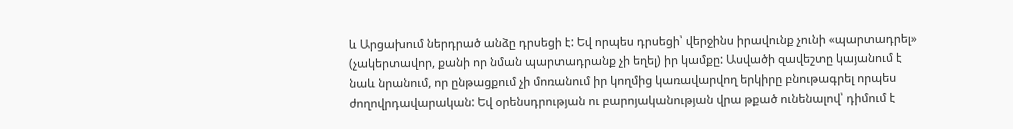և Արցախում ներդրած անձը դրսեցի է: Եվ որպես դրսեցի՝ վերջինս իրավունք չունի «պարտադրել» (չակերտավոր, քանի որ նման պարտադրանք չի եղել) իր կամքը: Ասվածի զավեշտը կայանում է նաև նրանում, որ ընթացքում չի մոռանում իր կողմից կառավարվող երկիրը բնութագրել որպես ժողովրդավարական: Եվ օրենսդրության ու բարոյականության վրա թքած ունենալով՝ դիմում է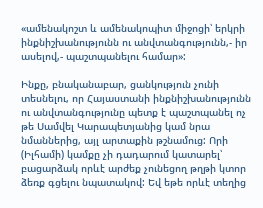«ամենակոշտ և ամենակոպիտ միջոցի՝ երկրի ինքնիշխանությունն ու անվտանգությունն,- իր ասելով,- պաշտպանելու համար»:

Ինքը, բնականաբար, ցանկություն չունի տեսնելու, որ Հայաստանի ինքնիշխանությունն ու անվտանգությունը պետք է պաշտպանել ոչ թե Սամվել Կարապետյանից կամ նրա նմաններից, այլ արտաքին թշնամուց: Որի (Իլհամի) կամքը չի դադարում կատարել՝ բացարձակ որևէ արժեք չունեցող թղթի կտոր ձեռք գցելու նպատակով: Եվ եթե որևէ տեղից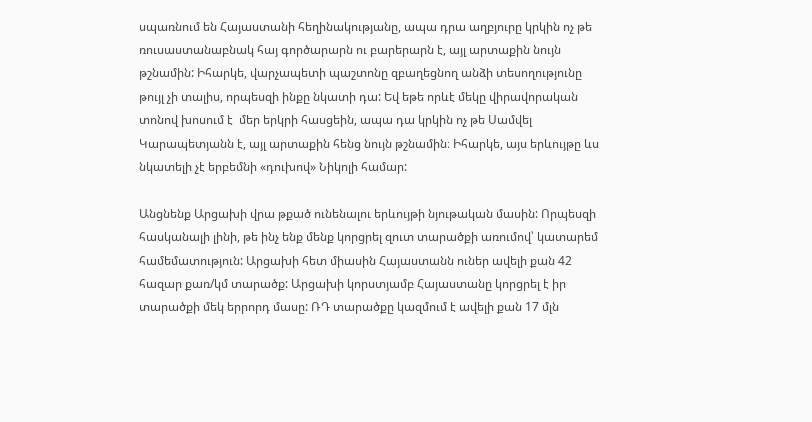սպառնում են Հայաստանի հեղինակությանը, ապա դրա աղբյուրը կրկին ոչ թե ռուսաստանաբնակ հայ գործարարն ու բարերարն է, այլ արտաքին նույն թշնամին: Իհարկե, վարչապետի պաշտոնը զբաղեցնող անձի տեսողությունը թույլ չի տալիս, որպեսզի ինքը նկատի դա: Եվ եթե որևէ մեկը վիրավորական տոնով խոսում է  մեր երկրի հասցեին, ապա դա կրկին ոչ թե Սամվել Կարապետյանն է, այլ արտաքին հենց նույն թշնամին։ Իհարկե, այս երևույթը ևս նկատելի չէ երբեմնի «դուխով» Նիկոլի համար:

Անցնենք Արցախի վրա թքած ունենալու երևույթի նյութական մասին: Որպեսզի հասկանալի լինի, թե ինչ ենք մենք կորցրել զուտ տարածքի առումով՝ կատարեմ համեմատություն: Արցախի հետ միասին Հայաստանն ուներ ավելի քան 42 հազար քառ/կմ տարածք: Արցախի կորստյամբ Հայաստանը կորցրել է իր տարածքի մեկ երրորդ մասը: ՌԴ տարածքը կազմում է ավելի քան 17 մլն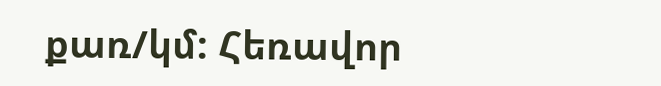քառ/կմ: Հեռավոր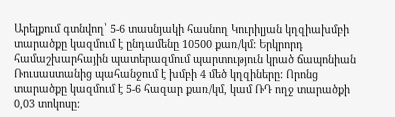Արելքում գտնվող՝ 5-6 տասնյակի հասնող Կուրիլյան կղզիախմբի տարածքը կազմում է ընդամենը 10500 քառ/կմ: Երկրորդ համաշխարհային պատերազմում պարտություն կրած ճապոնիան Ռուսաստանից պահանջում է խմբի 4 մեծ կղզիները: Որոնց տարածքը կազմում է 5-6 հազար քառ/կմ, կամ ՌԴ ողջ տարածքի 0,03 տոկոսը: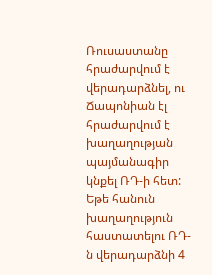Ռուսաստանը հրաժարվում է վերադարձնել, ու Ճապոնիան էլ հրաժարվում է խաղաղության պայմանագիր կնքել ՌԴ-ի հետ: Եթե հանուն խաղաղություն հաստատելու ՌԴ-ն վերադարձնի 4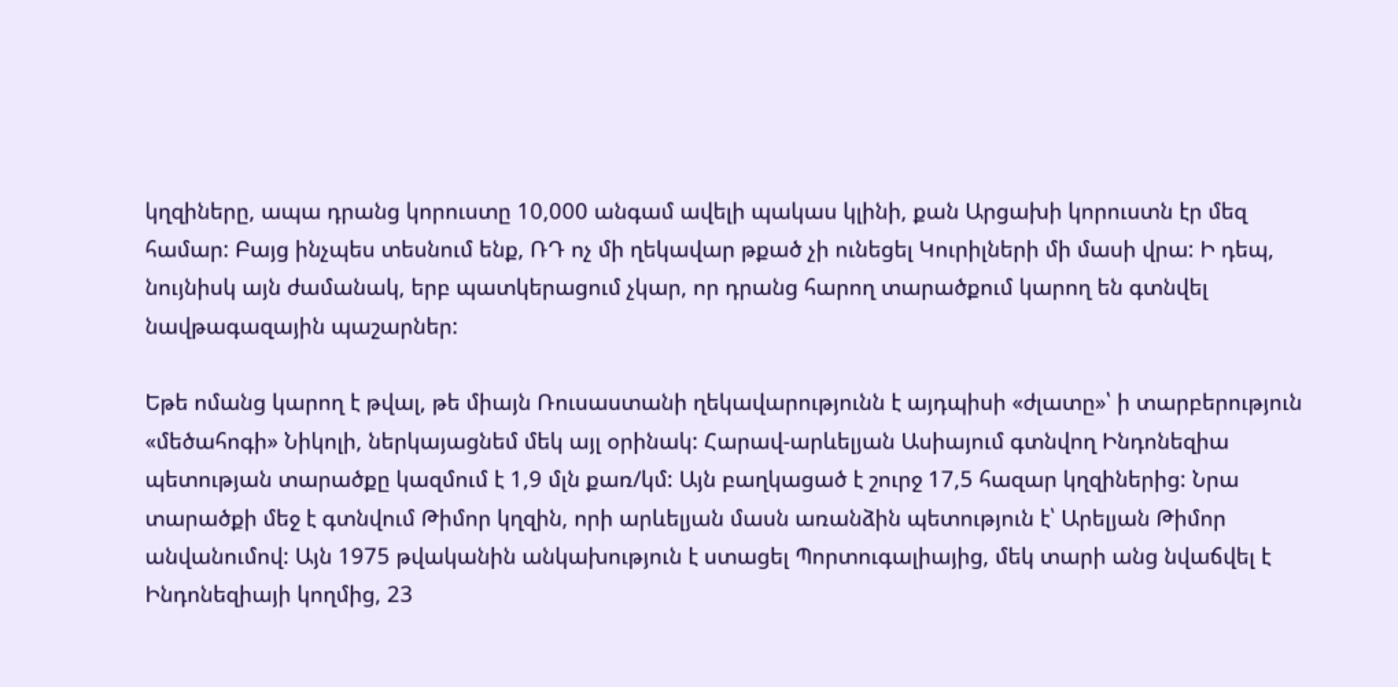կղզիները, ապա դրանց կորուստը 10,000 անգամ ավելի պակաս կլինի, քան Արցախի կորուստն էր մեզ համար: Բայց ինչպես տեսնում ենք, ՌԴ ոչ մի ղեկավար թքած չի ունեցել Կուրիլների մի մասի վրա: Ի դեպ, նույնիսկ այն ժամանակ, երբ պատկերացում չկար, որ դրանց հարող տարածքում կարող են գտնվել նավթագազային պաշարներ:

Եթե ոմանց կարող է թվալ, թե միայն Ռուսաստանի ղեկավարությունն է այդպիսի «ժլատը»՝ ի տարբերություն «մեծահոգի» Նիկոլի, ներկայացնեմ մեկ այլ օրինակ: Հարավ-արևելյան Ասիայում գտնվող Ինդոնեզիա պետության տարածքը կազմում է 1,9 մլն քառ/կմ: Այն բաղկացած է շուրջ 17,5 հազար կղզիներից: Նրա տարածքի մեջ է գտնվում Թիմոր կղզին, որի արևելյան մասն առանձին պետություն է՝ Արելյան Թիմոր անվանումով: Այն 1975 թվականին անկախություն է ստացել Պորտուգալիայից, մեկ տարի անց նվաճվել է Ինդոնեզիայի կողմից, 23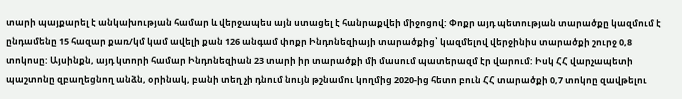տարի պայքարել է անկախության համար և վերջապես այն ստացել է հանրաքվեի միջոցով: Փոքր այդ պետության տարածքը կազմում է ընդամենը 15 հազար քառ/կմ կամ ավելի քան 126 անգամ փոքր Ինդոնեզիայի տարածքից՝ կազմելով վերջինիս տարածքի շուրջ 0,8 տոկոսը: Այսինքն, այդ կտորի համար Ինդոնեզիան 23 տարի իր տարածքի մի մասում պատերազմ էր վարում: Իսկ ՀՀ վարչապետի պաշտոնը զբաղեցնող անձն, օրինակ, բանի տեղ չի դնում նույն թշնամու կողմից 2020-ից հետո բուն ՀՀ տարածքի 0,7 տոկոը զավթելու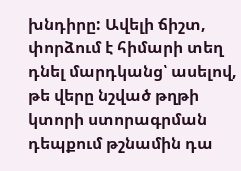խնդիրը: Ավելի ճիշտ, փորձում է հիմարի տեղ դնել մարդկանց՝ ասելով, թե վերը նշված թղթի կտորի ստորագրման դեպքում թշնամին դա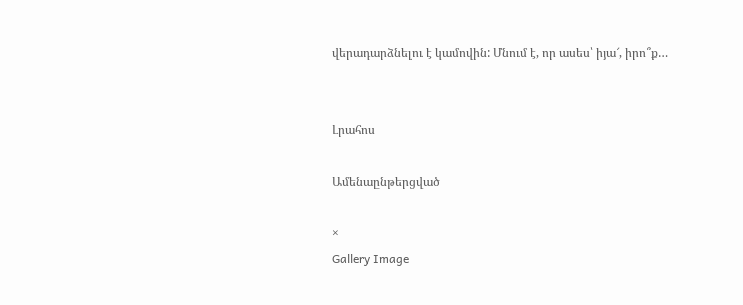վերադարձնելու է կամովին: Մնում է, որ ասես՝ իյա՜, իրո՞ք…


Լրահոս

Ամենաընթերցված

×
Gallery Image